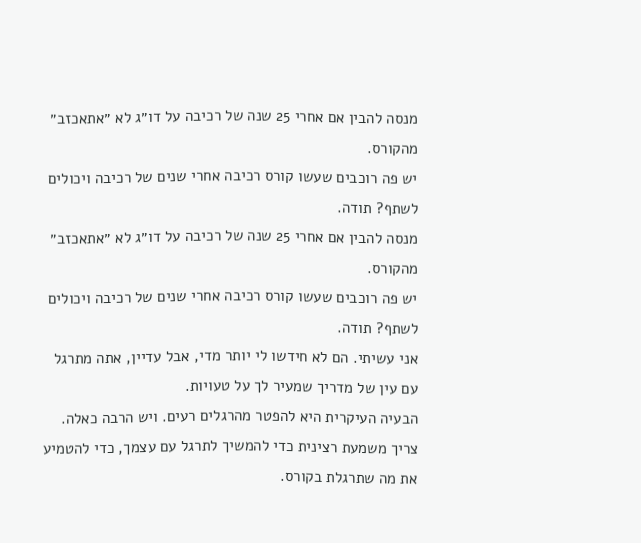מנסה להבין אם אחרי 25 שנה של רכיבה על דו״ג לא ״אתאכזב״ מהקורס.
יש פה רוכבים שעשו קורס רכיבה אחרי שנים של רכיבה ויכולים לשתף? תודה.
מנסה להבין אם אחרי 25 שנה של רכיבה על דו״ג לא ״אתאכזב״ מהקורס.
יש פה רוכבים שעשו קורס רכיבה אחרי שנים של רכיבה ויכולים לשתף? תודה.
אני עשיתי. הם לא חידשו לי יותר מדי, אבל עדיין, אתה מתרגל עם עין של מדריך שמעיר לך על טעויות.
הבעיה העיקרית היא להפטר מהרגלים רעים. ויש הרבה כאלה.
צריך משמעת רצינית כדי להמשיך לתרגל עם עצמך, כדי להטמיע את מה שתרגלת בקורס.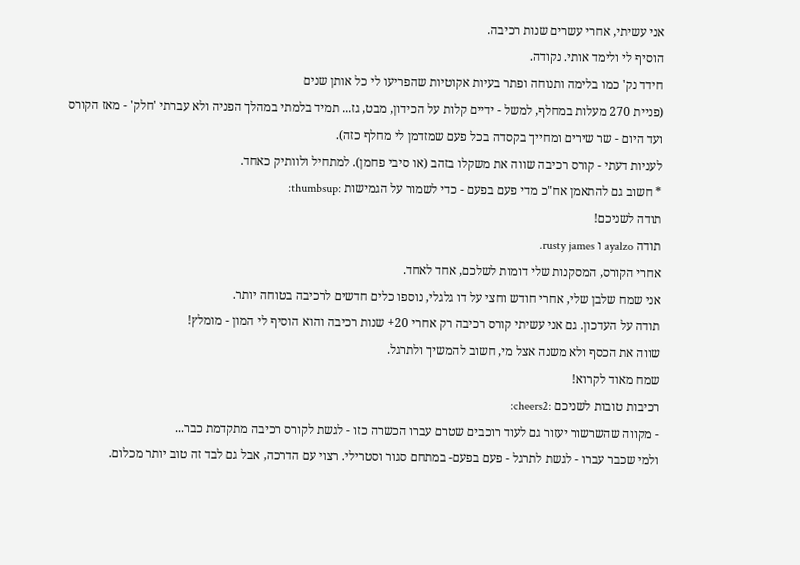אני עשיתי, אחרי עשרים שנות רכיבה.
הוסיף לי ולימד אותי. נקודה.
חידד נק' כמו בלימה ותנוחה ופתר בעיות אקוטיות שהפריעו לי כל אותן שנים
(פניית 270 מעלות במחלף, למשל - ידיים קלות על הכידון, מבט, גז... תמיד בלמתי במהלך הפניה ולא עברתי 'חלק' - מאז הקורס ועד היום - שר שירים ומחייך בקסדה בכל פעם שמזדמן לי מחלף כזה).
לעניות דעתי - קורס רכיבה שווה את משקלו בזהב (או סיבי פחמן). למתחיל ולוותיק כאחד.
* חשוב גם להתאמן אח"כ מדי פעם בפעם - כדי לשמור על הגמישות :thumbsup:
תודה לשניכם!
תודה ayalzo ו rusty james.
אחרי הקורס, המסקנות שלי דומות לשלכם, אחד לאחד.
אני שמח שלבן שלי, אחרי חודש וחצי על דו גלגלי, נוספו כלים חדשים לרכיבה בטוחה יותר.
תודה על העדכון. גם אני עשיתי קורס רכיבה רק אחרי 20+ שנות רכיבה והוא הוסיף לי המון - מומלץ!
שווה את הכסף ולא משנה אצל מי, חשוב להמשיך ולתרגל.
שמח מאוד לקרוא!
רכיבות טובות לשניכם :cheers2:
- מקווה שהשרשור יעזור גם לעוד רוכבים שטרם עברו הכשרה כזו - לגשת לקורס רכיבה מתקדמת כבר...
ולמי שכבר עברו - לגשת לתרגל - פעם בפעם- במתחם סגור וסטרילי. רצוי עם הדרכה, אבל גם לבד זה טוב יותר מכלום.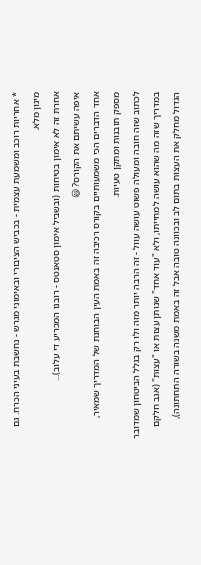* אחריות רוכב ומשמעת עצמית - בכביש הציבורי ובאימוני מגרש - נחשבת בעיני הכרח. גם מיגון מלא.
אחרת זה לא אימון בטיחות (ובשביל אימון סטאנטס - רובנו המכריע די עלוב)...
איפה עשיתם את הקורס? 😃
אחד הדברים הכי משמעותיים בקורס רכיבה זה באמת העין הבוחנת של המדריך שמאיר, מספק תובנות ומתקן טעיות.
לכתוב שזה חובה ומעולה פשוט עושה עוול - זה הרבה יותר מזה ולו רק בגלל הביטחון שמדובר במדריך שזה מה שהוא עושה למחייתו, ולא "עוד אחד" שנותן עצות או "עצות" (אגב חלקם הגדול מחלק את העצות בתום לב ובכוונה טובה אבל זה באמת משנה בשורה התחתונה),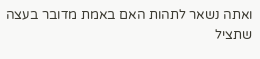ואתה נשאר לתהות האם באמת מדובר בעצה שתציל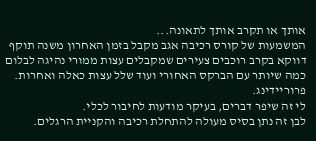אותך או תקרב אותך לתאונה...
המשמעות של קורס רכיבה אגב מקבל בזמן האחרון משנה תוקף דווקא בקרב רוכבים צעירים שמקבלים עצות ממורי נהיגה לבלום כמה שיותר עם הברקס האחורי ועוד שלל עצות כאלה ואחרות.
פרוריידינג.
לי זה שיפר דברים, בעיקר מודעות לחיבור לכלי.
לבן זה נתן בסיס מעולה להתחלת רכיבה והקניית הרגלים.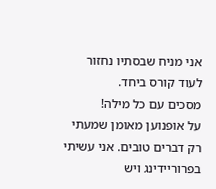אני מניח שבסתיו נחזור לעוד קורס ביחד.
מסכים עם כל מילה!
על אופנוען מאומן שמעתי רק דברים טובים. אני עשיתי בפרוריידינג ויש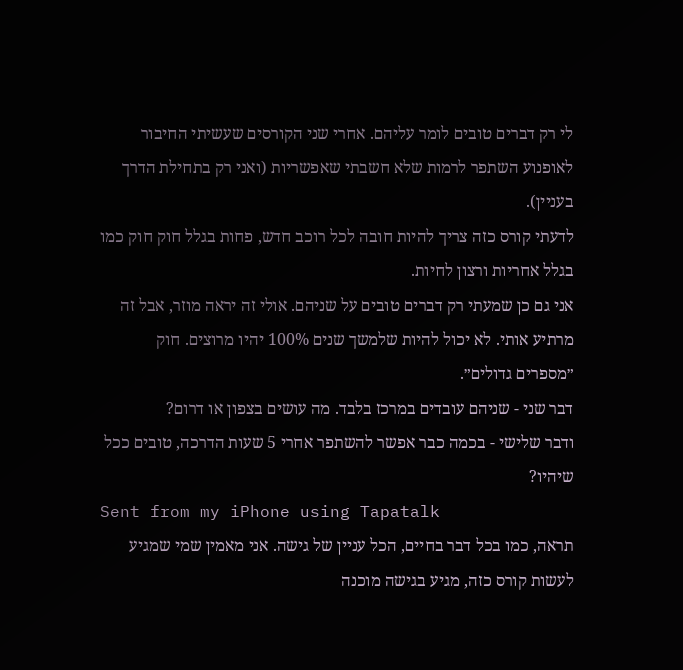לי רק דברים טובים לומר עליהם. אחרי שני הקורסים שעשיתי החיבור לאופנוע השתפר לרמות שלא חשבתי שאפשריות (ואני רק בתחילת הדרך בעניין).
לדעתי קורס כזה צריך להיות חובה לכל רוכב חדש, פחות בגלל חוק חוק כמו בגלל אחריות ורצון לחיות.
אני גם כן שמעתי רק דברים טובים על שניהם. אולי זה יראה מוזר, אבל זה מרתיע אותי. לא יכול להיות שלמשך שנים 100% יהיו מרוצים. חוק ״מספרים גדולים״.
דבר שני - שניהם עובדים במרכז בלבד. מה עושים בצפון או דרום?
ודבר שלישי - בכמה כבר אפשר להשתפר אחרי 5 שעות הדרכה, טובים ככל שיהיו?
Sent from my iPhone using Tapatalk
תראה, כמו בכל דבר בחיים, הכל עניין של גישה. אני מאמין שמי שמגיע לעשות קורס כזה, מגיע בגישה מוכנה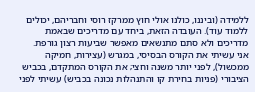ללמידה (וביננו, כולנו אולי חוץ ממרקז רוסי וחבריהם, יכולים ללמוד עוד). העובדה הזאת, ביחד עם מדריכים שבאמת מדריכים ולא סתם מתנשאים מאפשר שביעות רצון גורפת.
אני עשיתי את הקורס הבסיסי, במגרש (עצירות, חמיקה ממכשול), לפני יותר משנה וחצי; את הקורס המתקדם, בכביש הציבורי (פניות בחירת קו והתנהלות נכונה בכביש) עשיתי לפני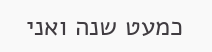כמעט שנה ואני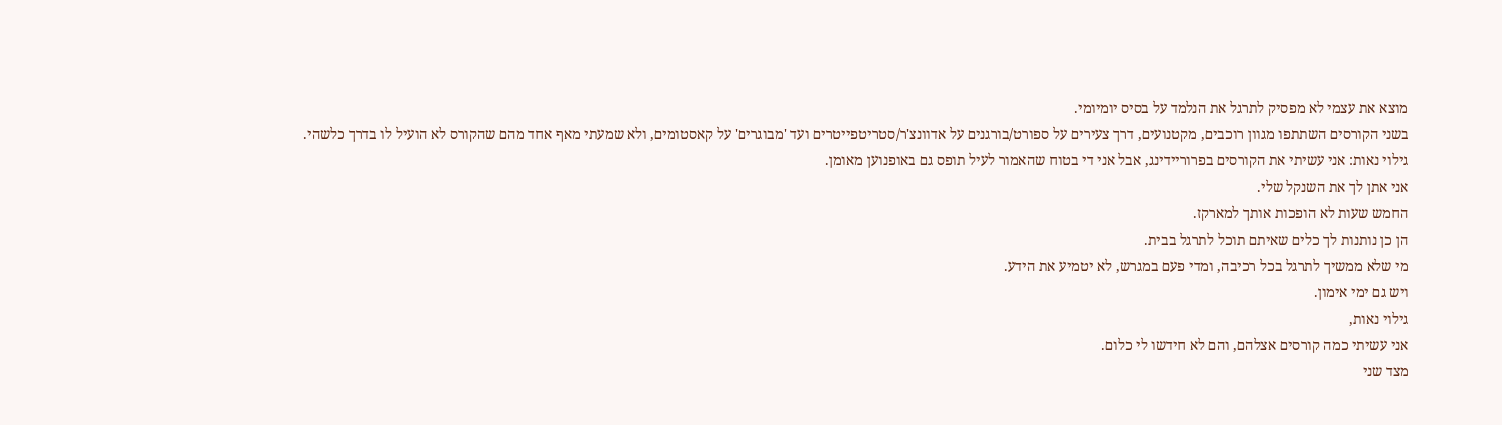מוצא את עצמי לא מפסיק לתרגל את הנלמד על בסיס יומיומי.
בשני הקורסים השתתפו מגוון רוכבים, מקטנועים, דרך צעירים על ספורט/בורגנים על אדוונצ'ר/סטריטפייטרים ועד 'מבוגרים' על קאסטומים, ולא שמעתי מאף אחד מהם שהקורס לא הועיל לו בדרך כלשהי.
גילוי נאות: אני עשיתי את הקורסים בפרוריידינג, אבל אני די בטוח שהאמור לעיל תופס גם באופנוען מאומן.
אני אתן לך את השנקל שלי.
החמש שעות לא הופכות אותך למארקז.
הן כן נותנות לך כלים שאיתם תוכל לתרגל בבית.
מי שלא ממשיך לתרגל בכל רכיבה, ומדי פעם במגרש, לא יטמיע את הידע.
ויש גם ימי אימון.
גילוי נאות,
אני עשיתי כמה קורסים אצלהם, והם לא חידשו לי כלום.
מצד שני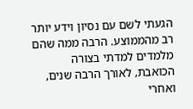הגעתי לשם עם נסיון וידע יותר רב מהממוצע. הרבה ממה שהם מלמדים למדתי בצורה הכואבת, לאורך הרבה שנים, ואחרי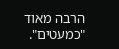הרבה מאוד "כמעטים".